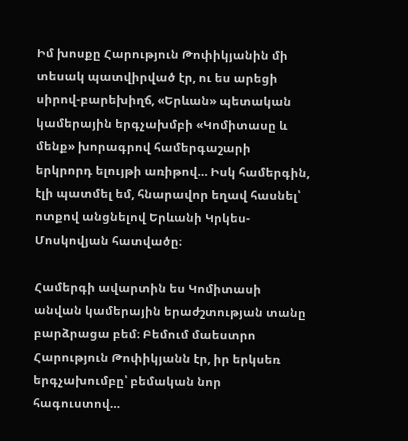Իմ խոսքը Հարություն Թոփիկյանին մի տեսակ պատվիրված էր, ու ես արեցի սիրով-բարեխիղճ, «Երևան» պետական կամերային երգչախմբի «Կոմիտասը և մենք» խորագրով համերգաշարի երկրորդ ելույթի առիթով… Իսկ համերգին, էլի պատմել եմ, հնարավոր եղավ հասնել՝ ոտքով անցնելով Երևանի Կրկես-Մոսկովյան հատվածը։

Համերգի ավարտին ես Կոմիտասի անվան կամերային երաժշտության տանը բարձրացա բեմ։ Բեմում մաեստրո Հարություն Թոփիկյանն էր, իր երկսեռ երգչախումբը՝ բեմական նոր հագուստով…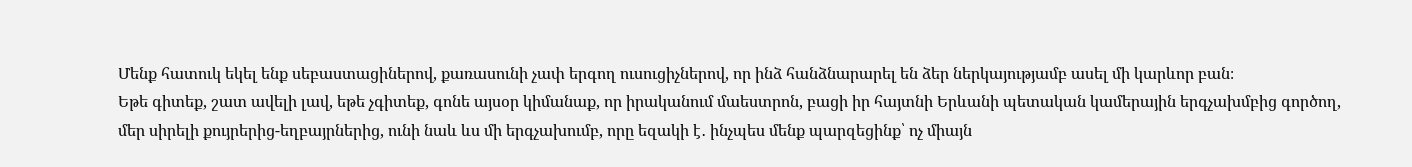Մենք հատուկ եկել ենք սեբաստացիներով, քառասունի չափ երգող ուսուցիչներով, որ ինձ հանձնարարել են ձեր ներկայությամբ ասել մի կարևոր բան։
Եթե գիտեք, շատ ավելի լավ, եթե չգիտեք, գոնե այսօր կիմանաք, որ իրականում մաեստրոն, բացի իր հայտնի Երևանի պետական կամերային երգչախմբից գործող, մեր սիրելի քույրերից-եղբայրներից, ունի նաև ևս մի երգչախումբ, որը եզակի է․ ինչպես մենք պարզեցինք՝ ոչ միայն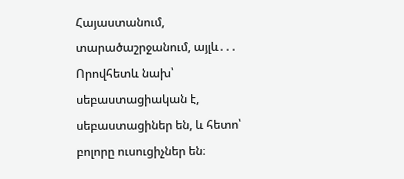Հայաստանում, տարածաշրջանում, այլև․․․ Որովհետև նախ՝ սեբաստացիական է, սեբաստացիներ են, և հետո՝ բոլորը ուսուցիչներ են։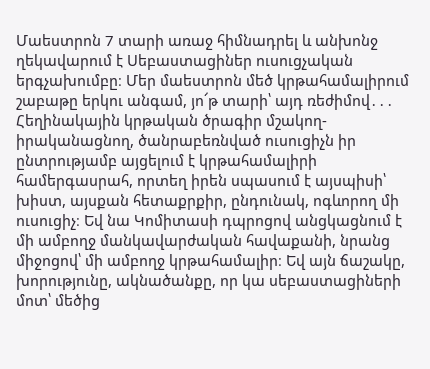Մաեստրոն 7 տարի առաջ հիմնադրել և անխոնջ ղեկավարում է Սեբաստացիներ ուսուցչական երգչախումբը։ Մեր մաեստրոն մեծ կրթահամալիրում շաբաթը երկու անգամ, յո՜թ տարի՝ այդ ռեժիմով․․․ Հեղինակային կրթական ծրագիր մշակող-իրականացնող, ծանրաբեռնված ուսուցիչն իր ընտրությամբ այցելում է կրթահամալիրի համերգասրահ, որտեղ իրեն սպասում է այսպիսի՝ խիստ, այսքան հետաքրքիր, ընդունակ, ոգևորող մի ուսուցիչ։ Եվ նա Կոմիտասի դպրոցով անցկացնում է մի ամբողջ մանկավարժական հավաքանի, նրանց միջոցով՝ մի ամբողջ կրթահամալիր։ Եվ այն ճաշակը, խորությունը, ակնածանքը, որ կա սեբաստացիների մոտ՝ մեծից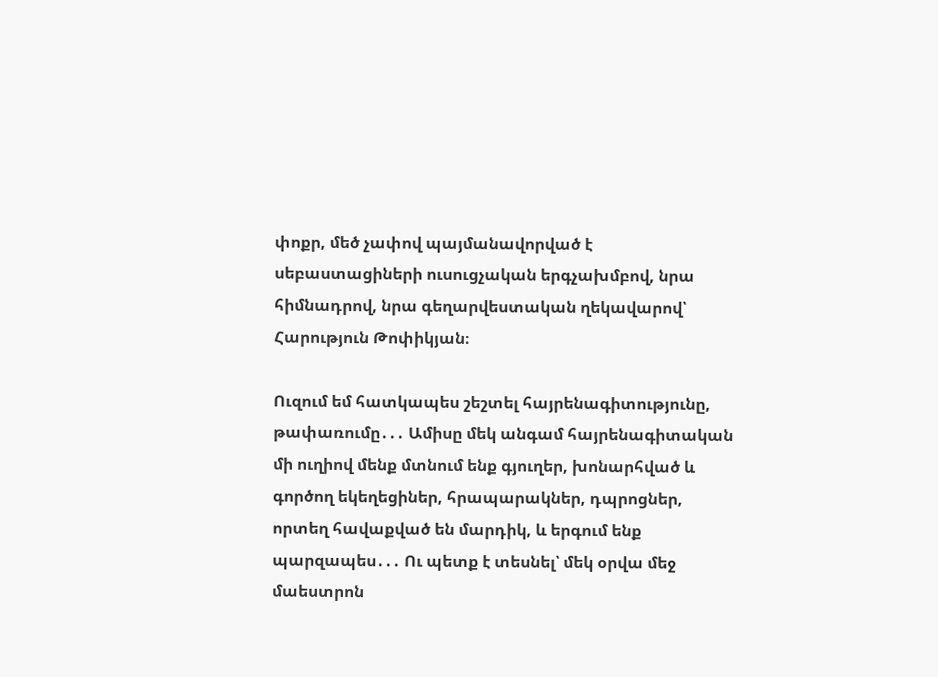փոքր, մեծ չափով պայմանավորված է սեբաստացիների ուսուցչական երգչախմբով, նրա հիմնադրով, նրա գեղարվեստական ղեկավարով՝ Հարություն Թոփիկյան։

Ուզում եմ հատկապես շեշտել հայրենագիտությունը, թափառումը․․․ Ամիսը մեկ անգամ հայրենագիտական մի ուղիով մենք մտնում ենք գյուղեր, խոնարհված և գործող եկեղեցիներ, հրապարակներ, դպրոցներ, որտեղ հավաքված են մարդիկ, և երգում ենք պարզապես․․․ Ու պետք է տեսնել՝ մեկ օրվա մեջ մաեստրոն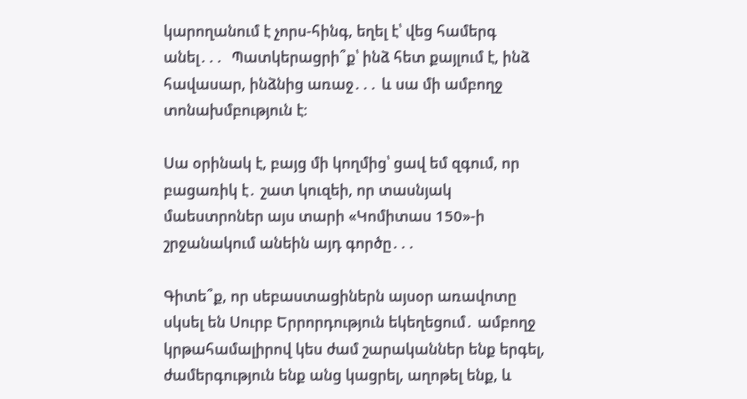կարողանում է չորս-հինգ, եղել է՝ վեց համերգ անել․․․  Պատկերացրի՞ք՝ ինձ հետ քայլում է, ինձ հավասար, ինձնից առաջ․․․ և սա մի ամբողջ տոնախմբություն է։

Սա օրինակ է, բայց մի կողմից՝ ցավ եմ զգում, որ բացառիկ է․ շատ կուզեի, որ տասնյակ մաեստրոներ այս տարի «Կոմիտաս 150»-ի շրջանակում անեին այդ գործը․․․

Գիտե՞ք, որ սեբաստացիներն այսօր առավոտը սկսել են Սուրբ Երրորդություն եկեղեցում․ ամբողջ կրթահամալիրով կես ժամ շարականներ ենք երգել, ժամերգություն ենք անց կացրել, աղոթել ենք, և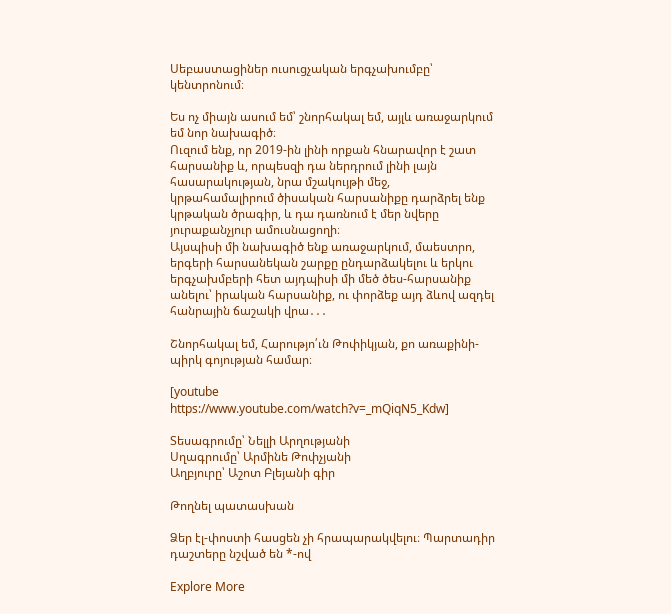Սեբաստացիներ ուսուցչական երգչախումբը՝ կենտրոնում։

Ես ոչ միայն ասում եմ՝ շնորհակալ եմ, այլև առաջարկում եմ նոր նախագիծ։
Ուզում ենք, որ 2019-ին լինի որքան հնարավոր է շատ հարսանիք և, որպեսզի դա ներդրում լինի լայն հասարակության, նրա մշակույթի մեջ, կրթահամալիրում ծիսական հարսանիքը դարձրել ենք կրթական ծրագիր, և դա դառնում է մեր նվերը յուրաքանչյուր ամուսնացողի։
Այսպիսի մի նախագիծ ենք առաջարկում, մաեստրո, երգերի հարսանեկան շարքը ընդարձակելու և երկու երգչախմբերի հետ այդպիսի մի մեծ ծես-հարսանիք անելու՝ իրական հարսանիք, ու փորձեք այդ ձևով ազդել հանրային ճաշակի վրա․․․

Շնորհակալ եմ, Հարությո՛ւն Թոփիկյան, քո առաքինի-պիրկ գոյության համար։

[youtube https://www.youtube.com/watch?v=_mQiqN5_Kdw]

Տեսագրումը՝ Նելլի Արղությանի
Սղագրումը՝ Արմինե Թոփչյանի
Աղբյուրը՝ Աշոտ Բլեյանի գիր

Թողնել պատասխան

Ձեր էլ-փոստի հասցեն չի հրապարակվելու։ Պարտադիր դաշտերը նշված են *-ով

Explore More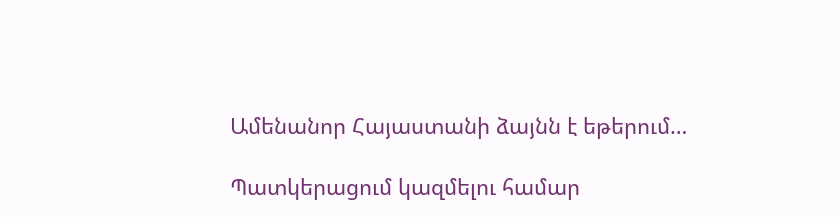Ամենանոր Հայաստանի ձայնն է եթերում…

Պատկերացում կազմելու համար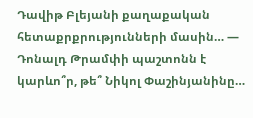Դավիթ Բլեյանի քաղաքական հետաքրքրությունների մասին… — Դոնալդ Թրամփի պաշտոնն է կարևո՞ր, թե՞ Նիկոլ Փաշինյանինը…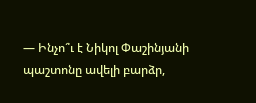— Ինչո՞ւ է Նիկոլ Փաշինյանի պաշտոնը ավելի բարձր,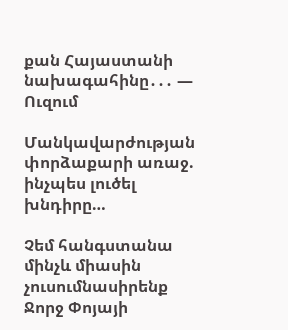քան Հայաստանի նախագահինը․․․ — Ուզում

Մանկավարժության փորձաքարի առաջ. ինչպես լուծել խնդիրը…

Չեմ հանգստանա մինչև միասին չուսումնասիրենք Ջորջ Փոյայի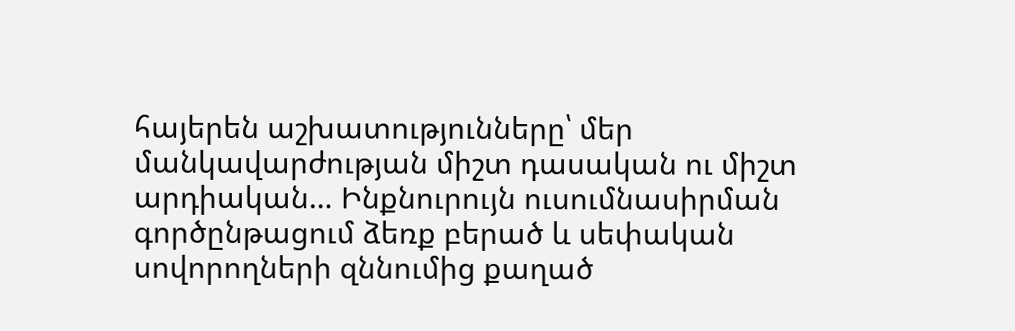հայերեն աշխատությունները՝ մեր մանկավարժության միշտ դասական ու միշտ արդիական… Ինքնուրույն ուսումնասիրման գործընթացում ձեռք բերած և սեփական սովորողների զննումից քաղած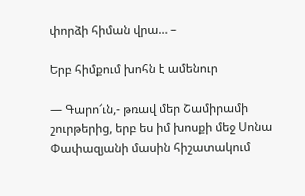փորձի հիման վրա… –

Երբ հիմքում խոհն է ամենուր

— Գարո՜ւն,- թռավ մեր Շամիրամի շուրթերից, երբ ես իմ խոսքի մեջ Սոնա Փափազյանի մասին հիշատակում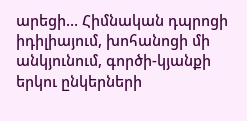արեցի… Հիմնական դպրոցի իդիլիայում, խոհանոցի մի անկյունում, գործի-կյանքի երկու ընկերների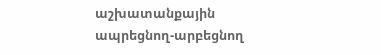աշխատանքային ապրեցնող-արբեցնող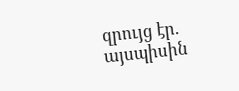զրույց էր. այսպիսին